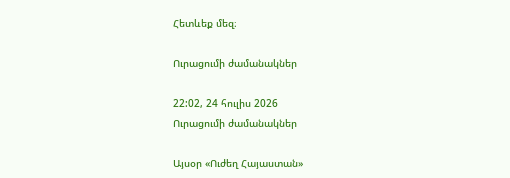Հետևեք մեզ։

Ուրացումի ժամանակներ

22:02, 24 հուլիս 2026
Ուրացումի ժամանակներ

Այսօր «Ուժեղ Հայաստան»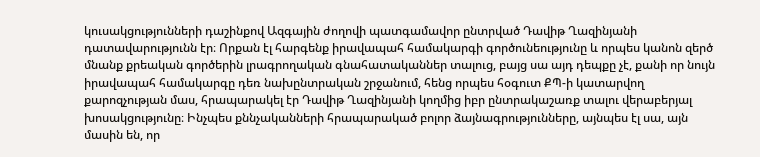կուսակցությունների դաշինքով Ազգային ժողովի պատգամավոր ընտրված Դավիթ Ղազինյանի դատավարությունն էր։ Որքան էլ հարգենք իրավապահ համակարգի գործունեությունը և որպես կանոն զերծ մնանք քրեական գործերին լրագրողական գնահատականներ տալուց, բայց սա այդ դեպքը չէ, քանի որ նույն իրավապահ համակարգը դեռ նախընտրական շրջանում, հենց որպես հօգուտ ՔՊ-ի կատարվող քարոզչության մաս, հրապարակել էր Դավիթ Ղազինյանի կողմից իբր ընտրակաշառք տալու վերաբերյալ խոսակցությունը։ Ինչպես քննչականների հրապարակած բոլոր ձայնագրությունները, այնպես էլ սա, այն մասին են, որ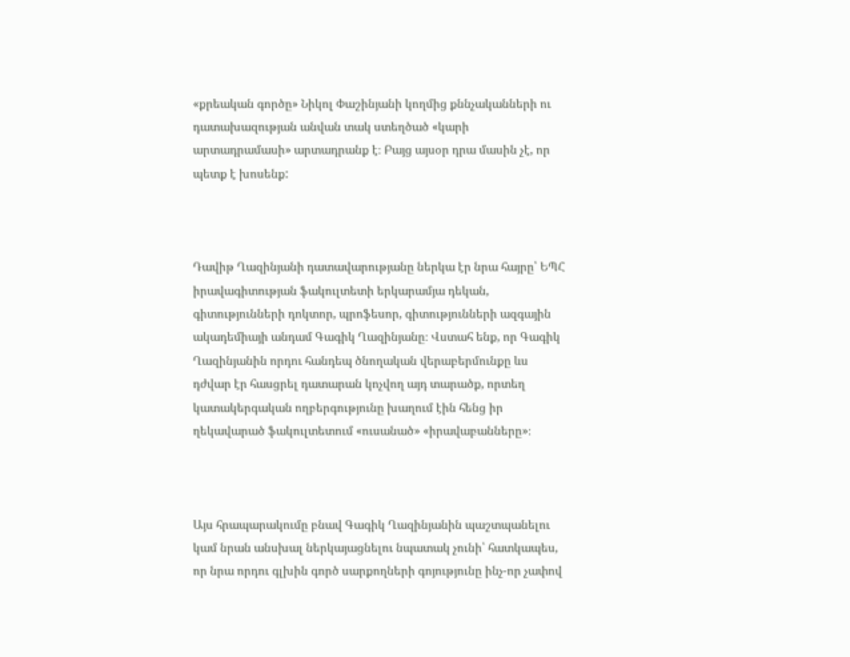«քրեական գործը» Նիկոլ Փաշինյանի կողմից քննչականների ու դատախազության անվան տակ ստեղծած «կարի արտադրամասի» արտադրանք է։ Բայց այսօր դրա մասին չէ, որ պետք է խոսենք:



Դավիթ Ղազինյանի դատավարությանը ներկա էր նրա հայրը՝ ԵՊՀ իրավագիտության ֆակուլտետի երկարամյա դեկան, գիտությունների դոկտոր, պրոֆեսոր, գիտությունների ազգային ակադեմիայի անդամ Գագիկ Ղազինյանը։ Վստահ ենք, որ Գագիկ Ղազինյանին որդու հանդեպ ծնողական վերաբերմունքը ևս դժվար էր հասցրել դատարան կոչվող այդ տարածք, որտեղ կատակերգական ողբերգությունը խաղում էին հենց իր ղեկավարած ֆակուլտետում «ուսանած» «իրավաբանները»։



Այս հրապարակումը բնավ Գագիկ Ղազինյանին պաշտպանելու կամ նրան անսխալ ներկայացնելու նպատակ չունի՝ հատկապես, որ նրա որդու գլխին գործ սարքողների գոյությունը ինչ-որ չափով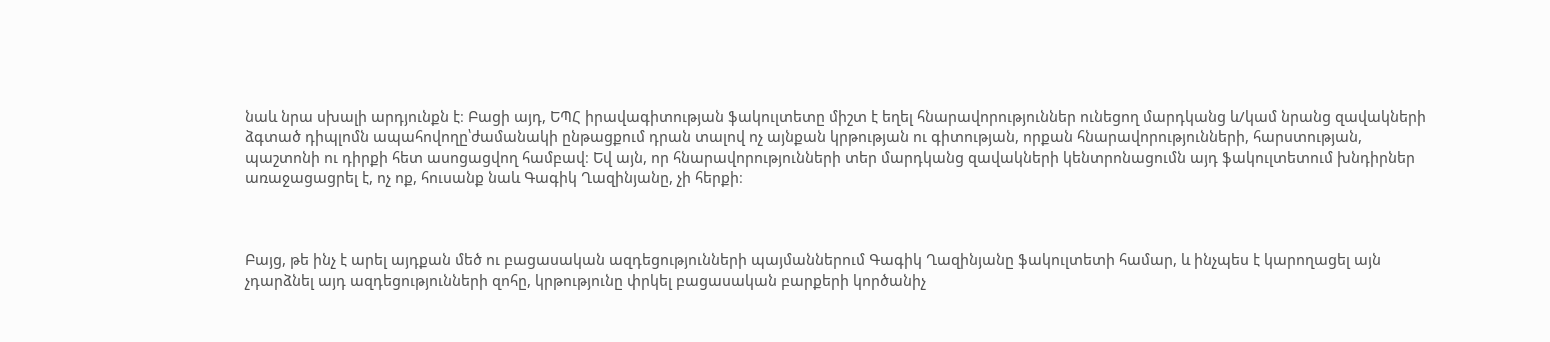նաև նրա սխալի արդյունքն է։ Բացի այդ, ԵՊՀ իրավագիտության ֆակուլտետը միշտ է եղել հնարավորություններ ունեցող մարդկանց և/կամ նրանց զավակների ձգտած դիպլոմն ապահովողը՝ժամանակի ընթացքում դրան տալով ոչ այնքան կրթության ու գիտության, որքան հնարավորությունների, հարստության, պաշտոնի ու դիրքի հետ ասոցացվող համբավ։ Եվ այն, որ հնարավորությունների տեր մարդկանց զավակների կենտրոնացումն այդ ֆակուլտետում խնդիրներ առաջացացրել է, ոչ ոք, հուսանք նաև Գագիկ Ղազինյանը, չի հերքի։



Բայց, թե ինչ է արել այդքան մեծ ու բացասական ազդեցությունների պայմաններում Գագիկ Ղազինյանը ֆակուլտետի համար, և ինչպես է կարողացել այն չդարձնել այդ ազդեցությունների զոհը, կրթությունը փրկել բացասական բարքերի կործանիչ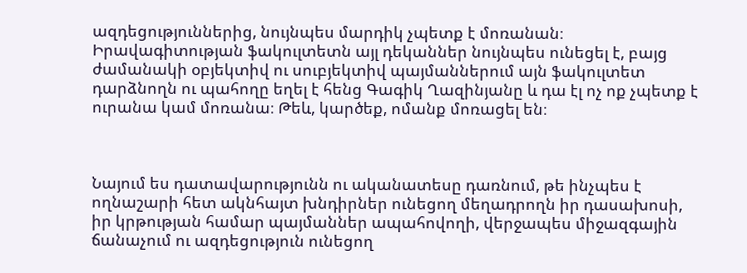ազդեցություններից, նույնպես մարդիկ չպետք է մոռանան։ Իրավագիտության ֆակուլտետն այլ դեկաններ նույնպես ունեցել է, բայց ժամանակի օբյեկտիվ ու սուբյեկտիվ պայմաններում այն ֆակուլտետ դարձնողն ու պահողը եղել է հենց Գագիկ Ղազինյանը և դա էլ ոչ ոք չպետք է ուրանա կամ մոռանա։ Թեև, կարծեք, ոմանք մոռացել են։



Նայում ես դատավարությունն ու ականատեսը դառնում, թե ինչպես է ողնաշարի հետ ակնհայտ խնդիրներ ունեցող մեղադրողն իր դասախոսի, իր կրթության համար պայմաններ ապահովողի, վերջապես միջազգային ճանաչում ու ազդեցություն ունեցող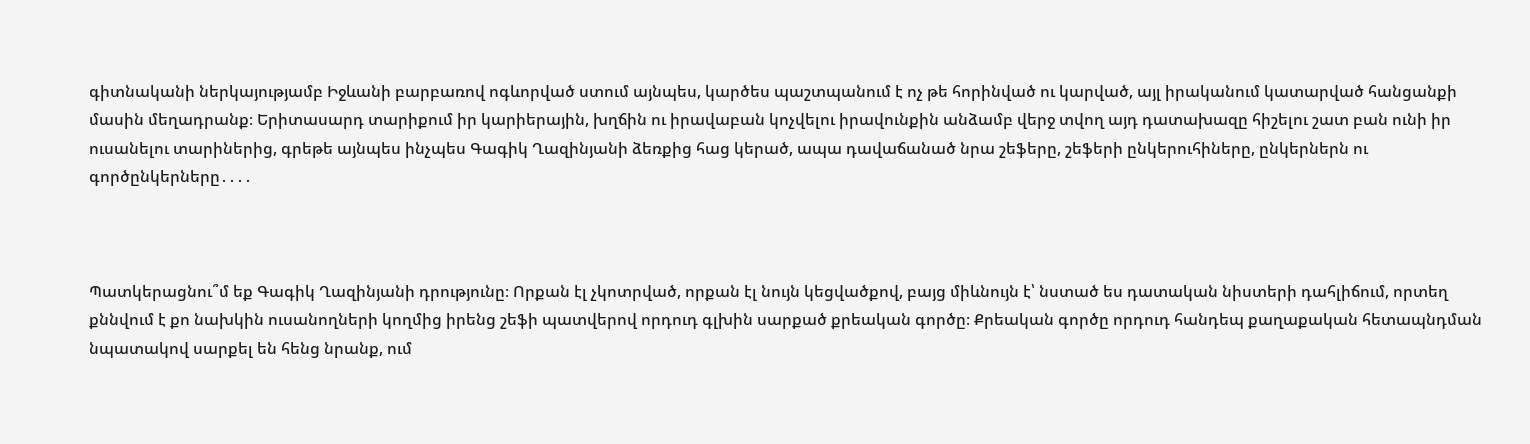գիտնականի ներկայությամբ Իջևանի բարբառով ոգևորված ստում այնպես, կարծես պաշտպանում է ոչ թե հորինված ու կարված, այլ իրականում կատարված հանցանքի մասին մեղադրանք։ Երիտասարդ տարիքում իր կարիերային, խղճին ու իրավաբան կոչվելու իրավունքին անձամբ վերջ տվող այդ դատախազը հիշելու շատ բան ունի իր ուսանելու տարիներից, գրեթե այնպես ինչպես Գագիկ Ղազինյանի ձեռքից հաց կերած, ապա դավաճանած նրա շեֆերը, շեֆերի ընկերուհիները, ընկերներն ու գործընկերները․․․․



Պատկերացնու՞մ եք Գագիկ Ղազինյանի դրությունը։ Որքան էլ չկոտրված, որքան էլ նույն կեցվածքով, բայց միևնույն է՝ նստած ես դատական նիստերի դահլիճում, որտեղ քննվում է քո նախկին ուսանողների կողմից իրենց շեֆի պատվերով որդուդ գլխին սարքած քրեական գործը։ Քրեական գործը որդուդ հանդեպ քաղաքական հետապնդման նպատակով սարքել են հենց նրանք, ում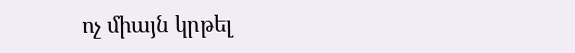ոչ միայն կրթել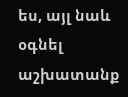ես, այլ նաև օգնել աշխատանք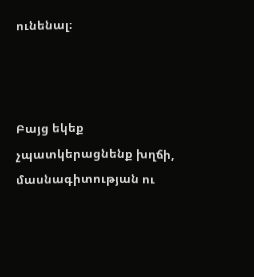ունենալ։



Բայց եկեք չպատկերացնենք խղճի, մասնագիտության ու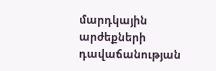մարդկային արժեքների դավաճանության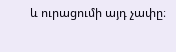և ուրացումի այդ չափը։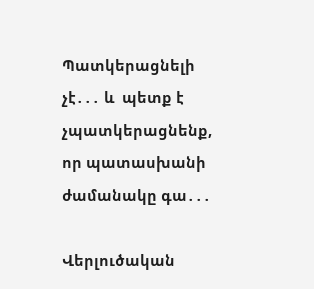Պատկերացնելի չէ․․․ և  պետք է չպատկերացնենք, որ պատասխանի ժամանակը գա․․․

Վերլուծական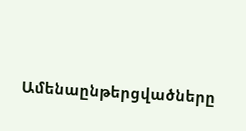Ամենաընթերցվածները